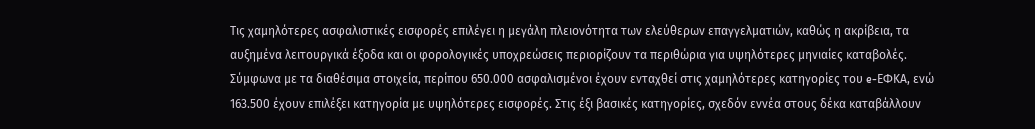Τις χαμηλότερες ασφαλιστικές εισφορές επιλέγει η μεγάλη πλειονότητα των ελεύθερων επαγγελματιών, καθώς η ακρίβεια, τα αυξημένα λειτουργικά έξοδα και οι φορολογικές υποχρεώσεις περιορίζουν τα περιθώρια για υψηλότερες μηνιαίες καταβολές.
Σύμφωνα με τα διαθέσιμα στοιχεία, περίπου 650.000 ασφαλισμένοι έχουν ενταχθεί στις χαμηλότερες κατηγορίες του e-ΕΦΚΑ, ενώ 163.500 έχουν επιλέξει κατηγορία με υψηλότερες εισφορές. Στις έξι βασικές κατηγορίες, σχεδόν εννέα στους δέκα καταβάλλουν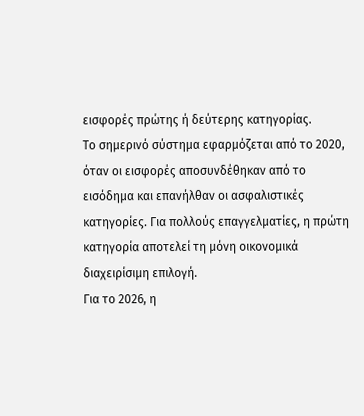εισφορές πρώτης ή δεύτερης κατηγορίας.
Το σημερινό σύστημα εφαρμόζεται από το 2020, όταν οι εισφορές αποσυνδέθηκαν από το εισόδημα και επανήλθαν οι ασφαλιστικές κατηγορίες. Για πολλούς επαγγελματίες, η πρώτη κατηγορία αποτελεί τη μόνη οικονομικά διαχειρίσιμη επιλογή.
Για το 2026, η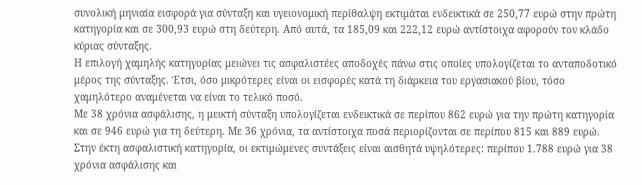συνολική μηνιαία εισφορά για σύνταξη και υγειονομική περίθαλψη εκτιμάται ενδεικτικά σε 250,77 ευρώ στην πρώτη κατηγορία και σε 300,93 ευρώ στη δεύτερη. Από αυτά, τα 185,09 και 222,12 ευρώ αντίστοιχα αφορούν τον κλάδο κύριας σύνταξης.
Η επιλογή χαμηλής κατηγορίας μειώνει τις ασφαλιστέες αποδοχές πάνω στις οποίες υπολογίζεται το ανταποδοτικό μέρος της σύνταξης. Έτσι, όσο μικρότερες είναι οι εισφορές κατά τη διάρκεια του εργασιακού βίου, τόσο χαμηλότερο αναμένεται να είναι το τελικό ποσό.
Με 38 χρόνια ασφάλισης, η μεικτή σύνταξη υπολογίζεται ενδεικτικά σε περίπου 862 ευρώ για την πρώτη κατηγορία και σε 946 ευρώ για τη δεύτερη. Με 36 χρόνια, τα αντίστοιχα ποσά περιορίζονται σε περίπου 815 και 889 ευρώ.
Στην έκτη ασφαλιστική κατηγορία, οι εκτιμώμενες συντάξεις είναι αισθητά υψηλότερες: περίπου 1.788 ευρώ για 38 χρόνια ασφάλισης και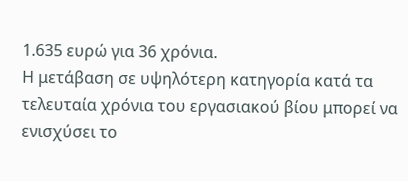1.635 ευρώ για 36 χρόνια.
Η μετάβαση σε υψηλότερη κατηγορία κατά τα τελευταία χρόνια του εργασιακού βίου μπορεί να ενισχύσει το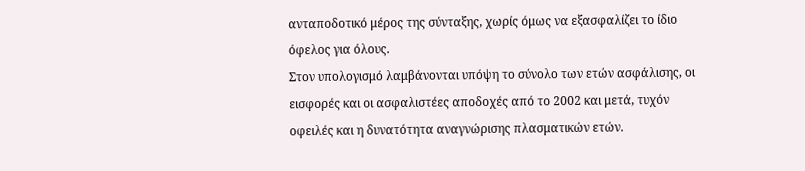ανταποδοτικό μέρος της σύνταξης, χωρίς όμως να εξασφαλίζει το ίδιο όφελος για όλους.
Στον υπολογισμό λαμβάνονται υπόψη το σύνολο των ετών ασφάλισης, οι εισφορές και οι ασφαλιστέες αποδοχές από το 2002 και μετά, τυχόν οφειλές και η δυνατότητα αναγνώρισης πλασματικών ετών.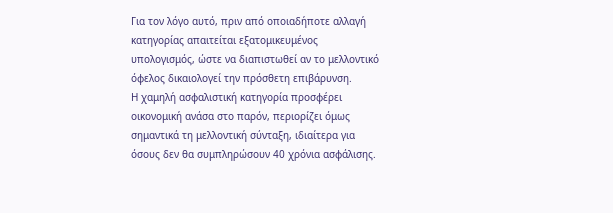Για τον λόγο αυτό, πριν από οποιαδήποτε αλλαγή κατηγορίας απαιτείται εξατομικευμένος υπολογισμός, ώστε να διαπιστωθεί αν το μελλοντικό όφελος δικαιολογεί την πρόσθετη επιβάρυνση.
Η χαμηλή ασφαλιστική κατηγορία προσφέρει οικονομική ανάσα στο παρόν, περιορίζει όμως σημαντικά τη μελλοντική σύνταξη, ιδιαίτερα για όσους δεν θα συμπληρώσουν 40 χρόνια ασφάλισης.